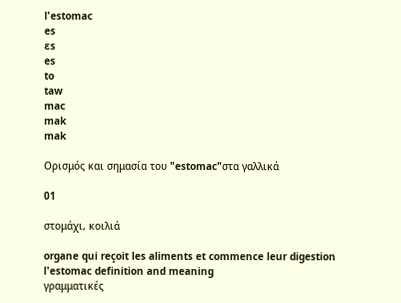l'estomac
es
ɛs
es
to
taw
mac
mak
mak

Ορισμός και σημασία του "estomac"στα γαλλικά

01

στομάχι, κοιλιά

organe qui reçoit les aliments et commence leur digestion
l'estomac definition and meaning
γραμματικές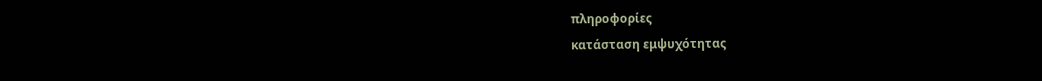πληροφορίες
κατάσταση εμψυχότητας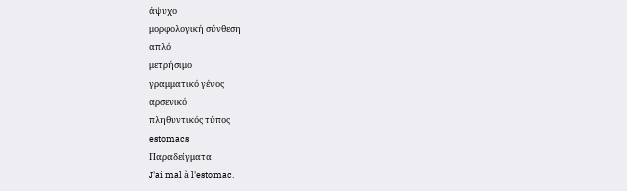άψυχο
μορφολογική σύνθεση
απλό
μετρήσιμο
γραμματικό γένος
αρσενικό
πληθυντικός τύπος
estomacs
Παραδείγματα
J'ai mal à l'estomac.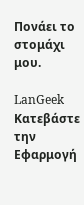Πονάει το στομάχι μου.

LanGeek
Κατεβάστε την Εφαρμογή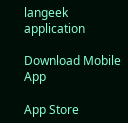langeek application

Download Mobile App

App Store